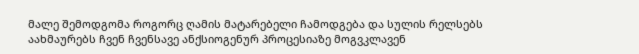მალე შემოდგომა როგორც ღამის მატარებელი ჩამოდგება და სულის რელსებს აახმაურებს ჩვენ ჩვენსავე ანქსიოგენურ პროცესიაზე მოგვკლავენ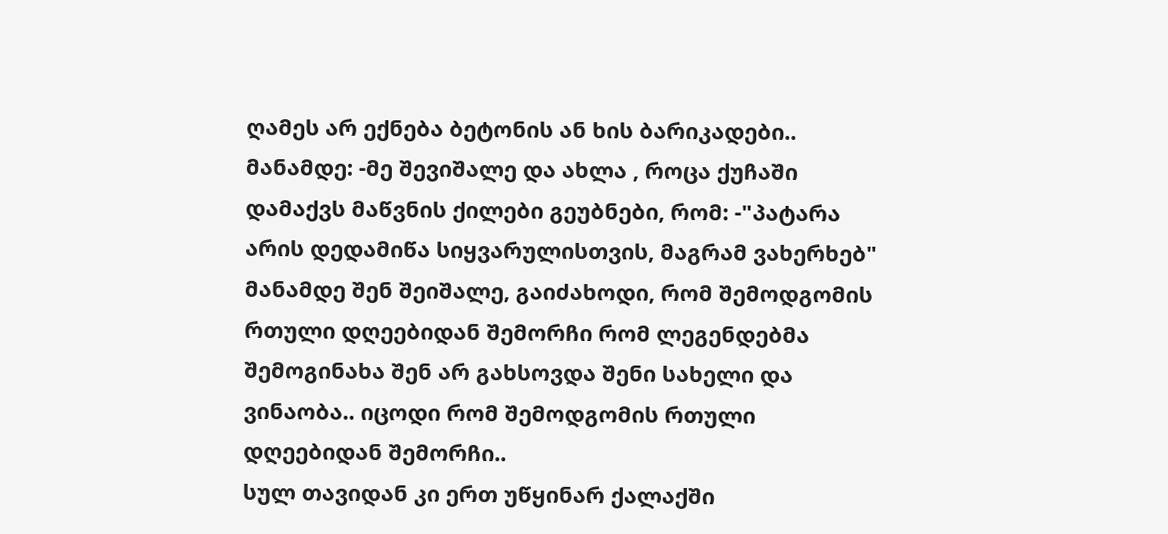ღამეს არ ექნება ბეტონის ან ხის ბარიკადები..
მანამდე: -მე შევიშალე და ახლა , როცა ქუჩაში დამაქვს მაწვნის ქილები გეუბნები, რომ: -"პატარა არის დედამიწა სიყვარულისთვის, მაგრამ ვახერხებ"
მანამდე შენ შეიშალე, გაიძახოდი, რომ შემოდგომის რთული დღეებიდან შემორჩი რომ ლეგენდებმა შემოგინახა შენ არ გახსოვდა შენი სახელი და ვინაობა.. იცოდი რომ შემოდგომის რთული დღეებიდან შემორჩი..
სულ თავიდან კი ერთ უწყინარ ქალაქში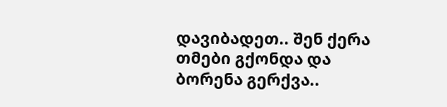დავიბადეთ.. შენ ქერა თმები გქონდა და ბორენა გერქვა..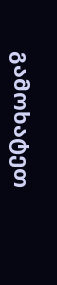გამოხატეთ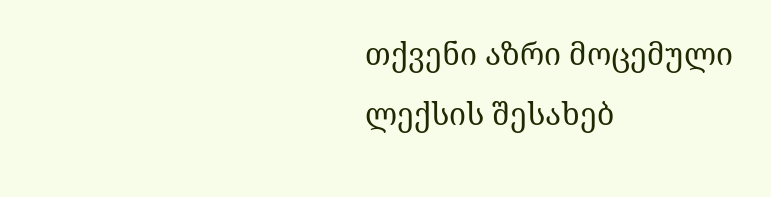თქვენი აზრი მოცემული ლექსის შესახებ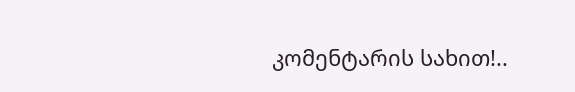კომენტარის სახით!..